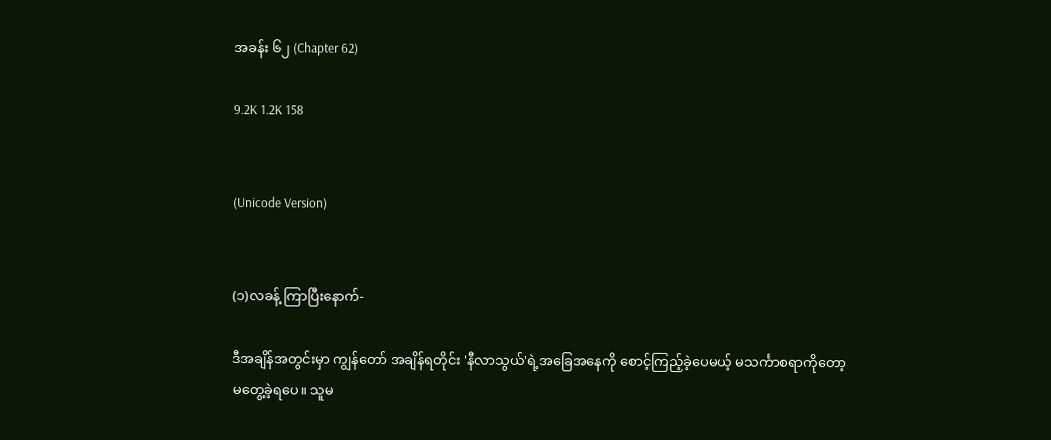အခန်း ၆၂ (Chapter 62)

9.2K 1.2K 158


(Unicode Version)


(၁)လခန့် ကြာပြီးနောက်-

ဒီအချိန်အတွင်းမှာ ကျွန်တော် အချိန်ရတိုင်း 'နီလာသွယ်'ရဲ့အခြေအနေကို စောင့်ကြည့်ခဲ့ပေမယ့် မသင်္ကာစရာကိုတော့ မတွေ့ခဲ့ရပေ။ သူမ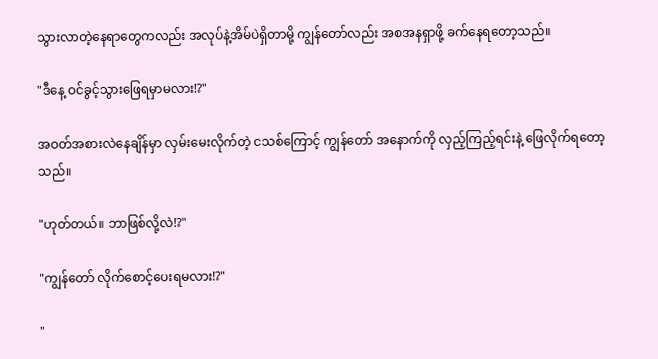သွားလာတဲ့နေရာတွေကလည်း အလုပ်နဲ့အိမ်ပဲရှိတာမို့ ကျွန်တော်လည်း အစအနရှာဖို့ ခက်နေရတော့သည်။

"ဒီနေ့ ဝင်ခွင့်သွားဖြေရမှာမလား!?"

အဝတ်အစားလဲနေချိန်မှာ လှမ်းမေးလိုက်တဲ့ ငသစ်ကြောင့် ကျွန်တော် အနောက်ကို လှည့်ကြည့်ရင်းနဲ့ ဖြေလိုက်ရတော့သည်။

"ဟုတ်တယ်။ ဘာဖြစ်လို့လဲ!?"

"ကျွန်တော် လိုက်စောင့်ပေးရမလား!?"

"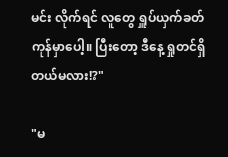မင်း လိုက်ရင် လူတွေ ရှူပ်ယှက်ခတ်ကုန်မှာပေါ့။ ပြီးတော့ ဒီနေ့ ရှုတင်ရှိတယ်မလား!?"

"မ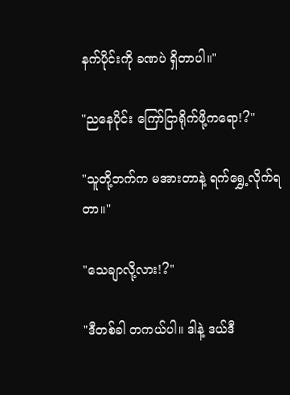နက်ပိုင်းကို ခဏပဲ ရှိတာပါ။"

"ညနေပိုင်း ကြော်ငြာရိုက်ဖို့ကရော!?"

"သူတို့ဘက်က မအားတာနဲ့ ရက်ရွှေ့လိုက်ရတာ။"

"သေချာလို့လား!?"

"ဒီတစ်ခါ တကယ်ပါ။ ဒါနဲ့ ဒယ်ဒီ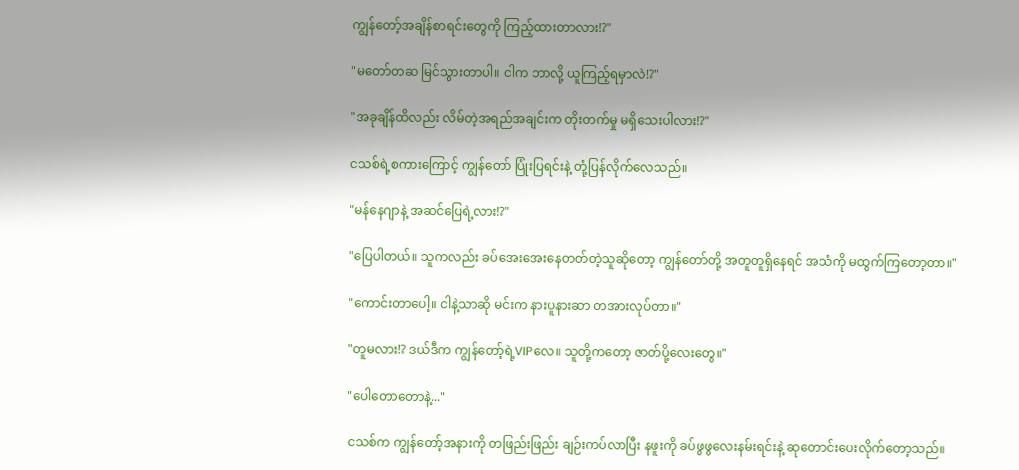ကျွန်တော့်အချိန်စာရင်းတွေကို ကြည့်ထားတာလား!?"

"မတော်တဆ မြင်သွားတာပါ။ ငါက ဘာလို့ ယူကြည့်ရမှာလဲ!?"

"အခုချိန်ထိလည်း လိမ်တဲ့အရည်အချင်းက တိုးတက်မှု မရှိသေးပါလား!?"

ငသစ်ရဲ့စကား‌ကြောင့် ကျွန်တော် ပြုံးပြရင်းနဲ့ တုံ့ပြန်လိုက်လေသည်။

"မန်နေဂျာနဲ့ အဆင်ပြေရဲ့လား!?"

"ပြေပါတယ်။ သူကလည်း ခပ်အေးအေးနေတတ်တဲ့သူဆိုတော့ ကျွန်တော်တို့ အတူတူရှိနေရင် အသံကို မထွက်ကြတော့တာ။"

"ကောင်းတာပေါ့။ ငါနဲ့သာဆို မင်းက နားပူနားဆာ တအားလုပ်တာ။"

"တူမလား!? ဒယ်ဒီက ကျွန်တော့်ရဲ့VIPလေ။ သူတို့ကတော့ ဇာတ်ပို့လေးတွေ။"

"ပေါတောတောနဲ့..."

ငသစ်က ကျွန်တော့်အနားကို တဖြည်းဖြည်း ချဉ်းကပ်လာပြီး နဖူးကို ခပ်ဖွဖွလေးနမ်းရင်းနဲ့ ဆုတောင်းပေးလိုက်‌တော့သည်။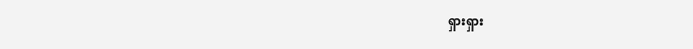ရှားရှား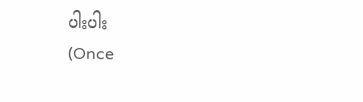ပါးပါး                                             (Once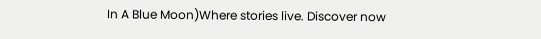In A Blue Moon)Where stories live. Discover now